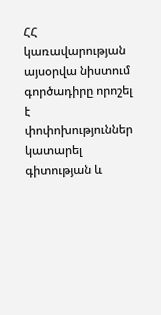ՀՀ կառավարության այսօրվա նիստում գործադիրը որոշել է փոփոխություններ կատարել գիտության և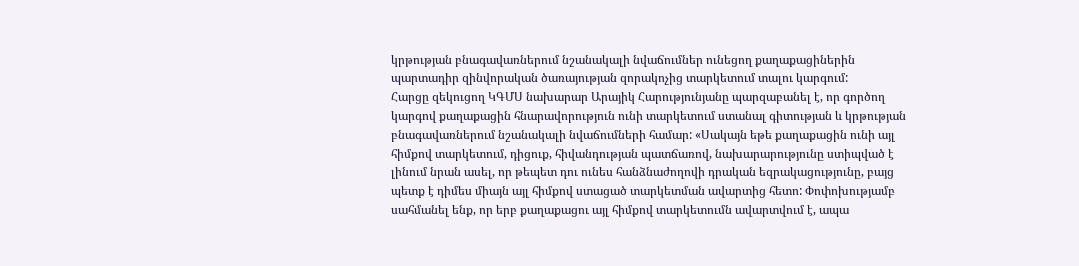կրթության բնագավառներում նշանակալի նվաճումներ ունեցող քաղաքացիներին պարտադիր զինվորական ծառայության զորակոչից տարկետում տալու կարգում:
Հարցը զեկուցող ԿԳՄՍ նախարար Արայիկ Հարությունյանը պարզաբանել է, որ գործող կարգով քաղաքացին հնարավորություն ունի տարկետում ստանալ գիտության և կրթության բնագավառներում նշանակալի նվաճումների համար: «Սակայն եթե քաղաքացին ունի այլ հիմքով տարկետում, դիցուք, հիվանդության պատճառով, նախարարությունը ստիպված է լինում նրան ասել, որ թեպետ դու ունես հանձնաժողովի դրական եզրակացությունը, բայց պետք է դիմես միայն այլ հիմքով ստացած տարկետման ավարտից հետո: Փոփոխությամբ սահմանել ենք, որ երբ քաղաքացու այլ հիմքով տարկետումն ավարտվում է, ապա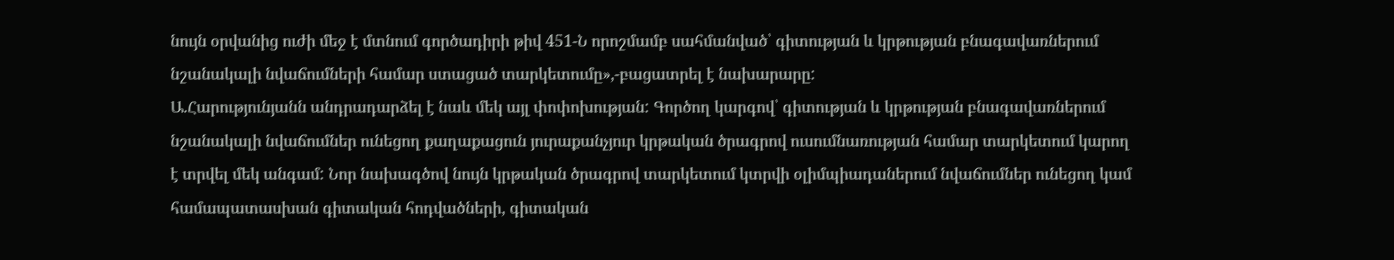նույն օրվանից ուժի մեջ է մտնում գործադիրի թիվ 451-Ն որոշմամբ սահմանված՝ գիտության և կրթության բնագավառներում նշանակալի նվաճումների համար ստացած տարկետումը»,-բացատրել է նախարարը:
Ա.Հարությունյանն անդրադարձել է նաև մեկ այլ փոփոխության: Գործող կարգով՝ գիտության և կրթության բնագավառներում նշանակալի նվաճումներ ունեցող քաղաքացուն յուրաքանչյուր կրթական ծրագրով ուսումնառության համար տարկետում կարող է տրվել մեկ անգամ: Նոր նախագծով նույն կրթական ծրագրով տարկետում կտրվի օլիմպիադաներում նվաճումներ ունեցող կամ համապատասխան գիտական հոդվածների, գիտական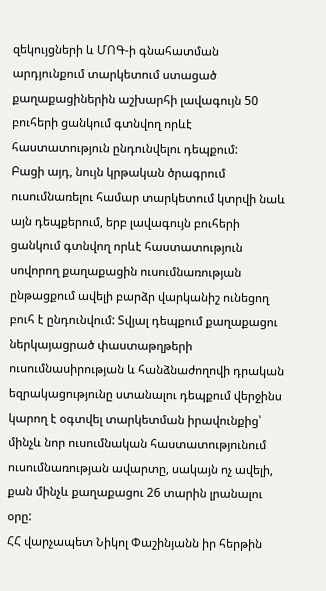զեկույցների և ՄՈԳ-ի գնահատման արդյունքում տարկետում ստացած քաղաքացիներին աշխարհի լավագույն 50 բուհերի ցանկում գտնվող որևէ հաստատություն ընդունվելու դեպքում:
Բացի այդ, նույն կրթական ծրագրում ուսումնառելու համար տարկետում կտրվի նաև այն դեպքերում, երբ լավագույն բուհերի ցանկում գտնվող որևէ հաստատություն սովորող քաղաքացին ուսումնառության ընթացքում ավելի բարձր վարկանիշ ունեցող բուհ է ընդունվում: Տվյալ դեպքում քաղաքացու ներկայացրած փաստաթղթերի ուսումնասիրության և հանձնաժողովի դրական եզրակացությունը ստանալու դեպքում վերջինս կարող է օգտվել տարկետման իրավունքից՝ մինչև նոր ուսումնական հաստատությունում ուսումնառության ավարտը, սակայն ոչ ավելի, քան մինչև քաղաքացու 26 տարին լրանալու օրը:
ՀՀ վարչապետ Նիկոլ Փաշինյանն իր հերթին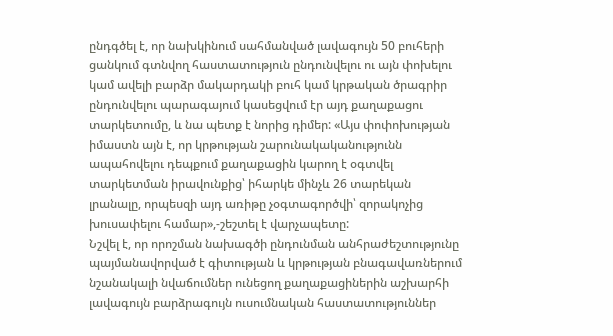ընդգծել է, որ նախկինում սահմանված լավագույն 50 բուհերի ցանկում գտնվող հաստատություն ընդունվելու ու այն փոխելու կամ ավելի բարձր մակարդակի բուհ կամ կրթական ծրագրիր ընդունվելու պարագայում կասեցվում էր այդ քաղաքացու տարկետումը, և նա պետք է նորից դիմեր: «Այս փոփոխության իմաստն այն է, որ կրթության շարունակականությունն ապահովելու դեպքում քաղաքացին կարող է օգտվել տարկետման իրավունքից՝ իհարկե մինչև 26 տարեկան լրանալը, որպեսզի այդ առիթը չօգտագործվի՝ զորակոչից խուսափելու համար»,-շեշտել է վարչապետը:
Նշվել է, որ որոշման նախագծի ընդունման անհրաժեշտությունը պայմանավորված է գիտության և կրթության բնագավառներում նշանակալի նվաճումներ ունեցող քաղաքացիներին աշխարհի լավագույն բարձրագույն ուսումնական հաստատություններ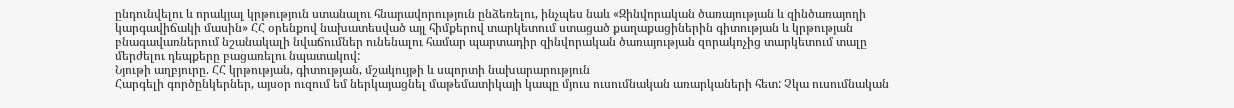ընդունվելու և որակյալ կրթություն ստանալու հնարավորություն ընձեռելու, ինչպես նաև «Զինվորական ծառայության և զինծառայողի կարգավիճակի մասին» ՀՀ օրենքով նախատեսված այլ հիմքերով տարկետում ստացած քաղաքացիներին գիտության և կրթության բնագավառներում նշանակալի նվաճումներ ունենալու համար պարտադիր զինվորական ծառայության զորակոչից տարկետում տալը մերժելու դեպքերը բացառելու նպատակով:
Նյութի աղբյուրը. ՀՀ կրթության, գիտության, մշակույթի և սպորտի նախարարություն
Հարգելի գործընկերներ, այսօր ուզում եմ ներկայացնել մաթեմատիկայի կապը մյուս ուսումնական առարկաների հետ: Չկա ուսումնական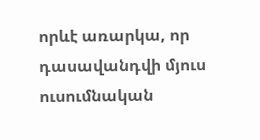որևէ առարկա, որ դասավանդվի մյուս ուսումնական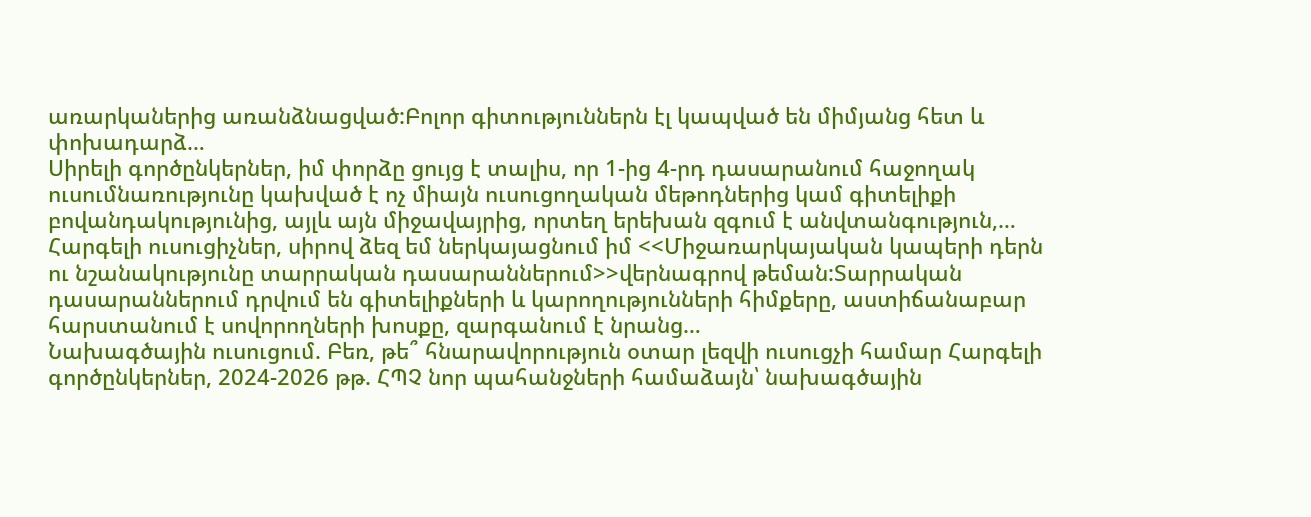առարկաներից առանձնացված:Բոլոր գիտություններն էլ կապված են միմյանց հետ և փոխադարձ…
Սիրելի գործընկերներ, իմ փորձը ցույց է տալիս, որ 1-ից 4-րդ դասարանում հաջողակ ուսումնառությունը կախված է ոչ միայն ուսուցողական մեթոդներից կամ գիտելիքի բովանդակությունից, այլև այն միջավայրից, որտեղ երեխան զգում է անվտանգություն,…
Հարգելի ուսուցիչներ, սիրով ձեզ եմ ներկայացնում իմ <<Միջառարկայական կապերի դերն ու նշանակությունը տարրական դասարաններում>>վերնագրով թեման:Տարրական դասարաններում դրվում են գիտելիքների և կարողությունների հիմքերը, աստիճանաբար հարստանում է սովորողների խոսքը, զարգանում է նրանց…
Նախագծային ուսուցում. Բեռ, թե՞ հնարավորություն օտար լեզվի ուսուցչի համար Հարգելի գործընկերներ, 2024-2026 թթ. ՀՊՉ նոր պահանջների համաձայն՝ նախագծային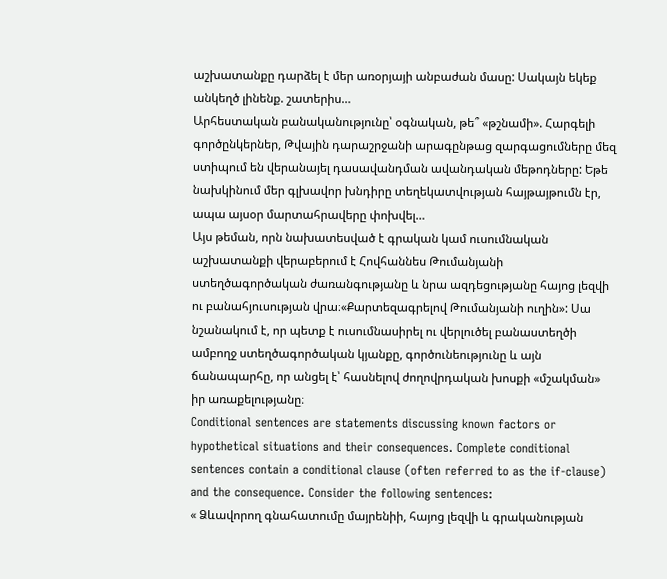աշխատանքը դարձել է մեր առօրյայի անբաժան մասը: Սակայն եկեք անկեղծ լինենք. շատերիս…
Արհեստական բանականությունը՝ օգնական, թե՞ «թշնամի». Հարգելի գործընկերներ, Թվային դարաշրջանի արագընթաց զարգացումները մեզ ստիպում են վերանայել դասավանդման ավանդական մեթոդները: Եթե նախկինում մեր գլխավոր խնդիրը տեղեկատվության հայթայթումն էր, ապա այսօր մարտահրավերը փոխվել…
Այս թեման, որն նախատեսված է գրական կամ ուսումնական աշխատանքի վերաբերում է Հովհաննես Թումանյանի ստեղծագործական ժառանգությանը և նրա ազդեցությանը հայոց լեզվի ու բանահյուսության վրա։«Քարտեզագրելով Թումանյանի ուղին»: Սա նշանակում է, որ պետք է ուսումնասիրել ու վերլուծել բանաստեղծի ամբողջ ստեղծագործական կյանքը, գործունեությունը և այն ճանապարհը, որ անցել է՝ հասնելով ժողովրդական խոսքի «մշակման» իր առաքելությանը։
Conditional sentences are statements discussing known factors or hypothetical situations and their consequences. Complete conditional sentences contain a conditional clause (often referred to as the if-clause) and the consequence. Consider the following sentences:
« Ձևավորող գնահատումը մայրենիի, հայոց լեզվի և գրականության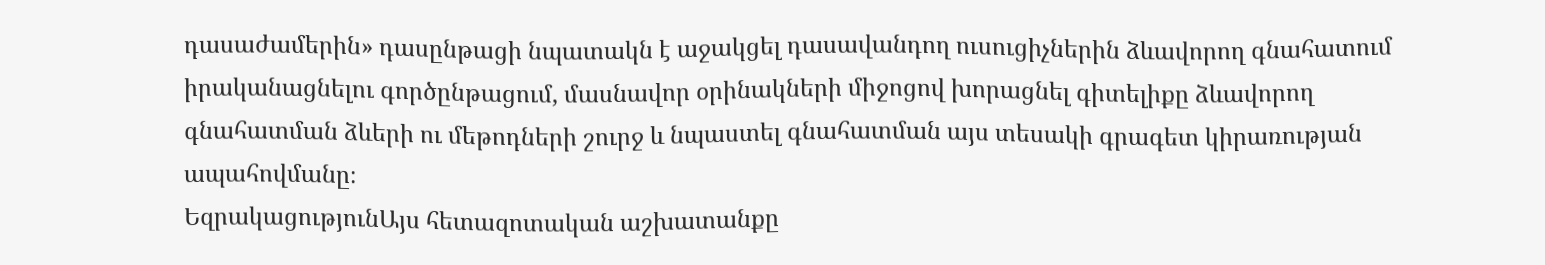դասաժամերին» դասընթացի նպատակն է աջակցել դասավանդող ուսուցիչներին ձևավորող գնահատում իրականացնելու գործընթացում, մասնավոր օրինակների միջոցով խորացնել գիտելիքը ձևավորող գնահատման ձևերի ու մեթոդների շուրջ և նպաստել գնահատման այս տեսակի գրագետ կիրառության ապահովմանը։
ԵզրակացությունԱյս հետազոտական աշխատանքը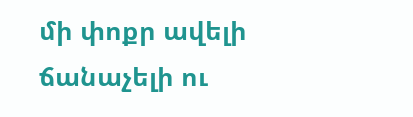մի փոքր ավելի ճանաչելի ու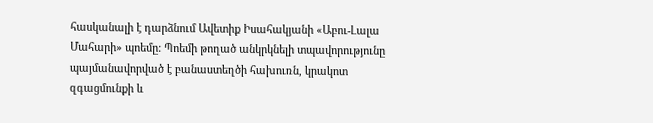հասկանալի է դարձնում Ավետիք Իսահակյանի «Աբու-Լալա Մահարի» պոեմը: Պոեմի թողած անկրկնելի տպավորությունը պայմանավորված է բանաստեղծի հախուռն, կրակոտ զգացմունքի և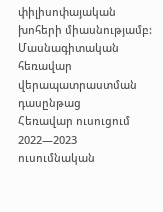փիլիսոփայական խոհերի միասնությամբ:
Մասնագիտական հեռավար վերապատրաստման դասընթաց
Հեռավար ուսուցում 2022—2023 ուսումնական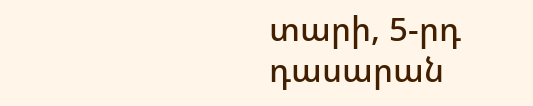տարի, 5-րդ դասարան